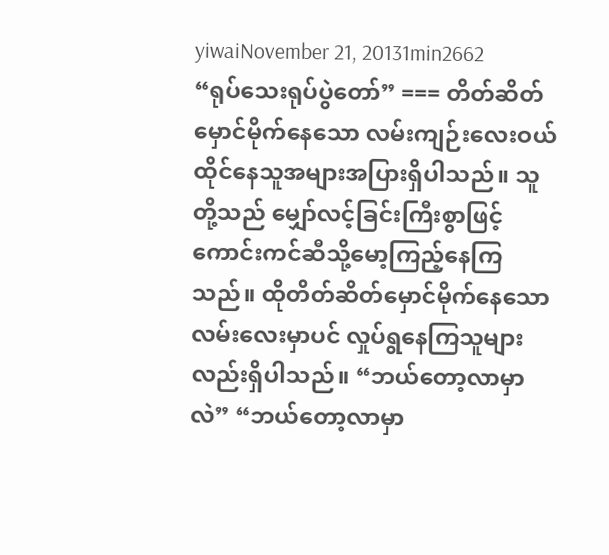yiwaiNovember 21, 20131min2662
“ရုပ်သေးရုပ်ပွဲတော်” === တိတ်ဆိတ်မှောင်မိုက်နေသော လမ်းကျဉ်းလေးဝယ် ထိုင်နေသူအများအပြားရှိပါသည်။ သူတို့သည် မျှော်လင့်ခြင်းကြီးစွာဖြင့် ကောင်းကင်ဆီသို့မော့ကြည့်နေကြသည်။ ထိုတိတ်ဆိတ်မှောင်မိုက်နေသော လမ်းလေးမှာပင် လှုပ်ရွနေကြသူများလည်းရှိပါသည်။ “ဘယ်တော့လာမှာလဲ” “ဘယ်တော့လာမှာ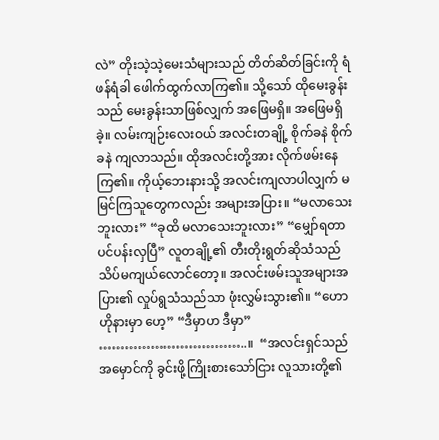လဲ” တိုးသဲ့သဲ့မေးသံများသည် တိတ်ဆိတ်ခြင်းကို ရံဖန်ရံခါ ဖေါက်ထွက်လာကြ၏။ သို့သော် ထိုမေးခွန်းသည် မေးခွန်းသာဖြစ်လျှက် အဖြေမရှိ။ အဖြေမရှိခဲ့။ လမ်းကျဉ်းလေးဝယ် အလင်းတချို့ စိုက်ခနဲ စိုက်ခနဲ ကျလာသည်။ ထိုအလင်းတို့အား လိုက်ဖမ်းနေကြ၏။ ကိုယ့်ဘေးနားသို့ အလင်းကျလာပါလျှက် မမြင်ကြသူတွေကလည်း အများအပြား။ “မလာသေးဘူးလား” “ခုထိ မလာသေးဘူးလား” “မျှော်ရတာ ပင်ပန်းလှပြီ” လူတချို့၏ တီးတိုးရွတ်ဆိုသံသည် သိပ်မကျယ်လောင်တော့။ အလင်းဖမ်းသူအများအပြား၏ လှုပ်ရွသံသည်သာ ဖုံးလွှမ်းသွား၏။ “ဟော ဟိုနားမှာ ဟေ့” “ဒီမှာဟ ဒီမှာ” ……………………………..။  “အလင်းရှင်သည် အမှောင်ကို ခွင်းဖို့ကြိုးစားသော်ငြား လူသားတို့၏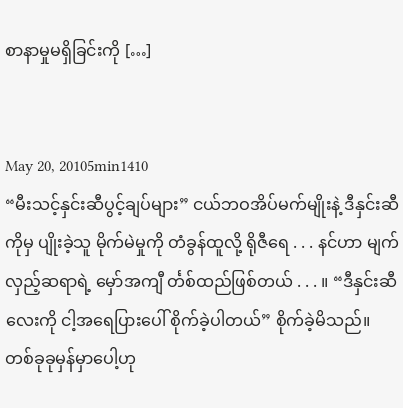စာနာမှုမရှိခြင်းကို […]


May 20, 20105min1410
“မီးသင့်နှင်းဆီပွင့်ချပ်များ” ငယ်ဘဝအိပ်မက်မျိုးနဲ့ ဒီနှင်းဆီကိုမှ ပျိုးခဲ့သူ မိုက်မဲမှုကို တံခွန်ထူလို့ ရိုဇီရေ . . . နင်ဟာ မျက်လှည့်ဆရာရဲ့ မှော်အကျီ င်္တစ်ထည်ဖြစ်တယ် . . . ။ “ဒီနှင်းဆီလေးကို ငါ့အရေပြားပေါ် စိုက်ခဲ့ပါတယ်” စိုက်ခဲ့မိသည်။ တစ်ခုခုမှန်မှာပေါ့ဟု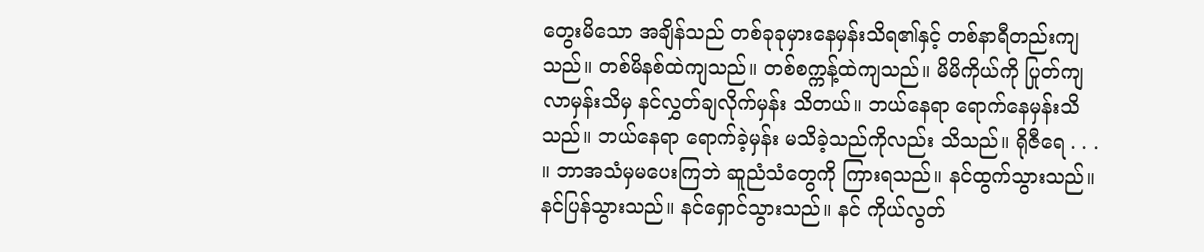တွေးမိသော အချိန်သည် တစ်ခုခုမှားနေမှန်းသိရ၏နှင့် တစ်နာရီတည်းကျသည်။ တစ်မိနစ်ထဲကျသည်။ တစ်စက္ကန့်ထဲကျသည်။ မိမိကိုယ်ကို ပြုတ်ကျလာမှန်းသိမှ နင်လွှတ်ချလိုက်မှန်း သိတယ်။ ဘယ်နေရာ ရောက်နေမှန်းသိသည်။ ဘယ်နေရာ ရောက်ခဲ့မှန်း မသိခဲ့သည်ကိုလည်း သိသည်။ ရိုဇီရေ . . . ။ ဘာအသံမှမပေးကြဘဲ ဆူညံသံတွေကို ကြားရသည်။ နင်ထွက်သွားသည်။ နင်ပြန်သွားသည်။ နင်ရှောင်သွားသည်။ နင် ကိုယ်လွတ်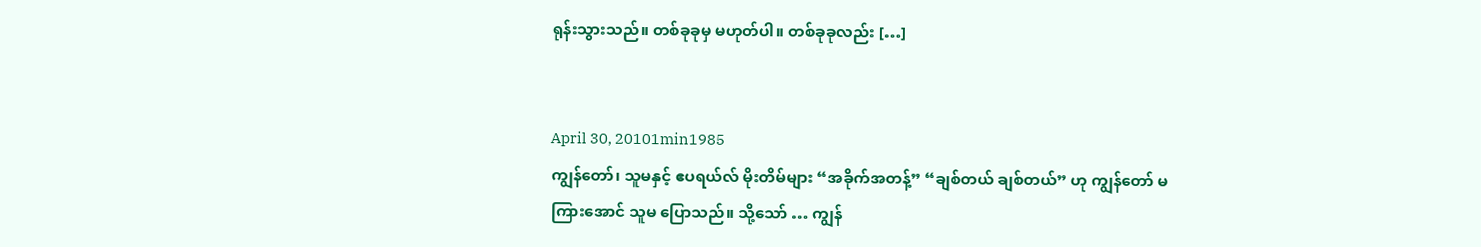ရုန်းသွားသည်။ တစ်ခုခုမှ မဟုတ်ပါ။ တစ်ခုခုလည်း […]


April 30, 20101min1985
ကျွန်တော်၊ သူမနှင့် ဧပရယ်လ် မိုးတိမ်များ “အခိုက်အတန့်” “ချစ်တယ် ချစ်တယ်” ဟု ကျွန်တော် မကြားအောင် သူမ ပြောသည်။ သို့သော် … ကျွန်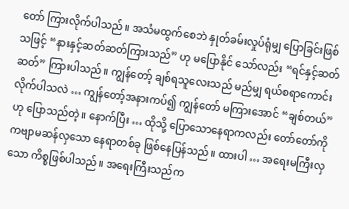တော် ကြားလိုက်ပါသည်။ အသံမထွက်စေဘဲ နှုတ်ခမ်းလှုပ်ရုံမျှ ပြောခြင်းဖြစ်သဖြင့် “နားနှင့်ဆတ်ဆတ်ကြားသည်” ဟု မပြောနိုင် သော်လည်း “ရင်နှင့်ဆတ်ဆတ်” ကြားပါသည်။ ကျွန်တော့် ချစ်ရသူလေးသည် မည်မျှ ရယ်စရာကောင်းလိုက်ပါသလဲ … ကျွန်တော့်အနားကပ်၍ ကျွန်တော် မကြားအောင် “ချစ်တယ်” ဟု ပြောသည်တဲ့။ နောက်ပြီး … ထိုသို့ ပြောသောနေရာကလည်း တော်တော်ကို ကဗျာမဆန်လှသော နေရာတစ်ခု ဖြစ်နေပြန်သည်။ ထားပါ … အရေးမကြီးလှသော ကိစ္စဖြစ်ပါသည်။ အရေးကြီးသည်က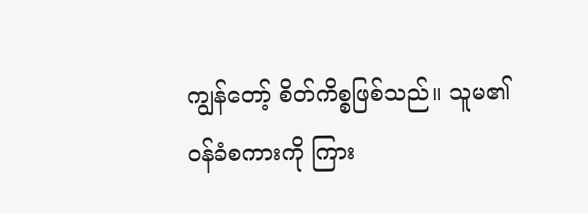ကျွန်တော့် စိတ်ကိစ္စဖြစ်သည်။ သူမ၏ ဝန်ခံစကားကို ကြား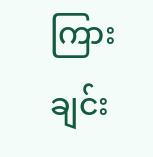ကြားချင်း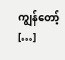ကျွန်တော့် […]